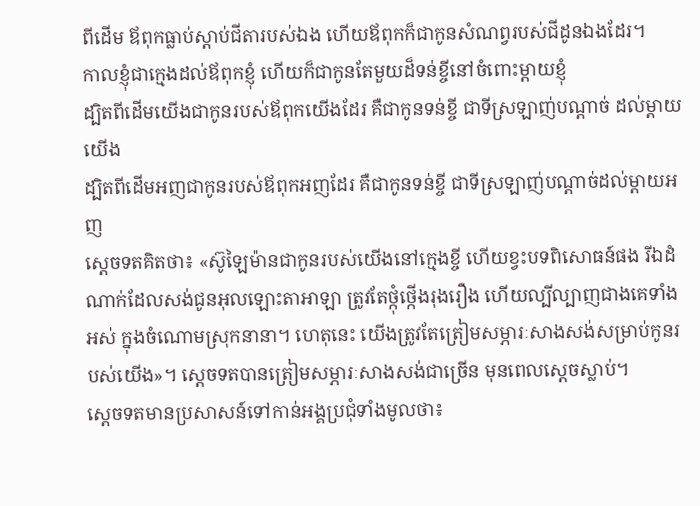ពីដើម ឪពុកធ្លាប់ស្ដាប់ជីតារបស់ឯង ហើយឪពុកក៏ជាកូនសំណព្វរបស់ជីដូនឯងដែរ។
កាលខ្ញុំជាក្មេងដល់ឪពុកខ្ញុំ ហើយក៏ជាកូនតែមួយដ៏ទន់ខ្ចីនៅចំពោះម្ដាយខ្ញុំ
ដ្បិតពីដើមយើងជាកូនរបស់ឪពុកយើងដែរ គឺជាកូនទន់ខ្ចី ជាទីស្រឡាញ់បណ្ដាច់ ដល់ម្តាយយើង
ដ្បិតពីដើមអញជាកូនរបស់ឪពុកអញដែរ គឺជាកូនទន់ខ្ចី ជាទីស្រឡាញ់បណ្តាច់ដល់ម្តាយអញ
ស្តេចទតគិតថា៖ «ស៊ូឡៃម៉ានជាកូនរបស់យើងនៅក្មេងខ្ចី ហើយខ្វះបទពិសោធន៍ផង រីឯដំណាក់ដែលសង់ជូនអុលឡោះតាអាឡា ត្រូវតែថ្កុំថ្កើងរុងរឿង ហើយល្បីល្បាញជាងគេទាំងអស់ ក្នុងចំណោមស្រុកនានា។ ហេតុនេះ យើងត្រូវតែត្រៀមសម្ភារៈសាងសង់សម្រាប់កូនរបស់យើង»។ ស្តេចទតបានត្រៀមសម្ភារៈសាងសង់ជាច្រើន មុនពេលស្តេចស្លាប់។
ស្តេចទតមានប្រសាសន៍ទៅកាន់អង្គប្រជុំទាំងមូលថា៖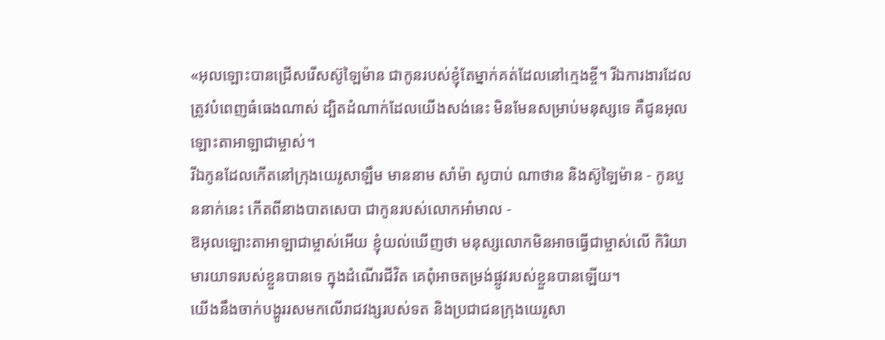«អុលឡោះបានជ្រើសរើសស៊ូឡៃម៉ាន ជាកូនរបស់ខ្ញុំតែម្នាក់គត់ដែលនៅក្មេងខ្ចី។ រីឯការងារដែលត្រូវបំពេញធំធេងណាស់ ដ្បិតដំណាក់ដែលយើងសង់នេះ មិនមែនសម្រាប់មនុស្សទេ គឺជូនអុលឡោះតាអាឡាជាម្ចាស់។
រីឯកូនដែលកើតនៅក្រុងយេរូសាឡឹម មាននាម សាំម៉ា សូបាប់ ណាថាន និងស៊ូឡៃម៉ាន - កូនបួននាក់នេះ កើតពីនាងបាតសេបា ជាកូនរបស់លោកអាំមាល -
ឱអុលឡោះតាអាឡាជាម្ចាស់អើយ ខ្ញុំយល់ឃើញថា មនុស្សលោកមិនអាចធ្វើជាម្ចាស់លើ កិរិយាមារយាទរបស់ខ្លួនបានទេ ក្នុងដំណើរជីវិត គេពុំអាចតម្រង់ផ្លូវរបស់ខ្លួនបានឡើយ។
យើងនឹងចាក់បង្ហូររសមកលើរាជវង្សរបស់ទត និងប្រជាជនក្រុងយេរូសា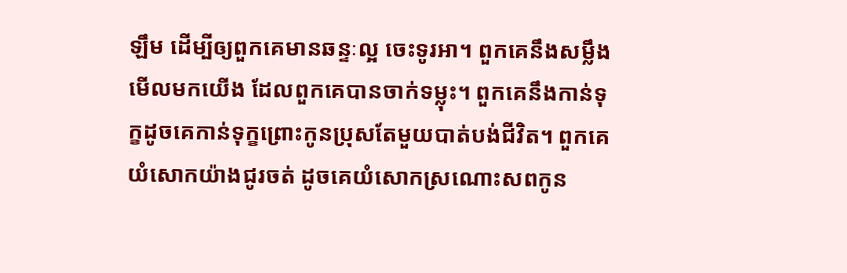ឡឹម ដើម្បីឲ្យពួកគេមានឆន្ទៈល្អ ចេះទូរអា។ ពួកគេនឹងសម្លឹងមើលមកយើង ដែលពួកគេបានចាក់ទម្លុះ។ ពួកគេនឹងកាន់ទុក្ខដូចគេកាន់ទុក្ខព្រោះកូនប្រុសតែមួយបាត់បង់ជីវិត។ ពួកគេយំសោកយ៉ាងជូរចត់ ដូចគេយំសោកស្រណោះសពកូន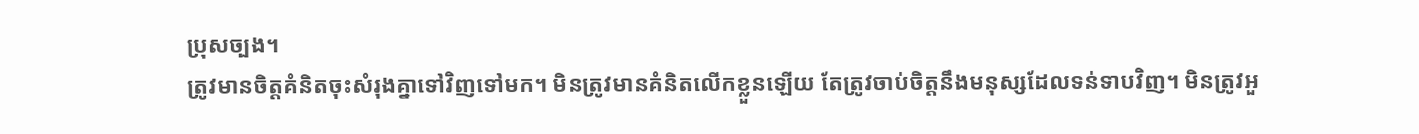ប្រុសច្បង។
ត្រូវមានចិត្ដគំនិតចុះសំរុងគ្នាទៅវិញទៅមក។ មិនត្រូវមានគំនិតលើកខ្លួនឡើយ តែត្រូវចាប់ចិត្ដនឹងមនុស្សដែលទន់ទាបវិញ។ មិនត្រូវអួ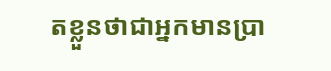តខ្លួនថាជាអ្នកមានប្រា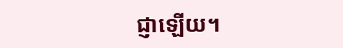ជ្ញាឡើយ។